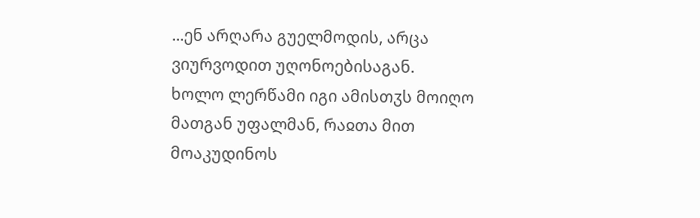...ენ არღარა გუელმოდის, არცა ვიურვოდით უღონოებისაგან.
ხოლო ლერწამი იგი ამისთჳს მოიღო მათგან უფალმან, რაჲთა მით მოაკუდინოს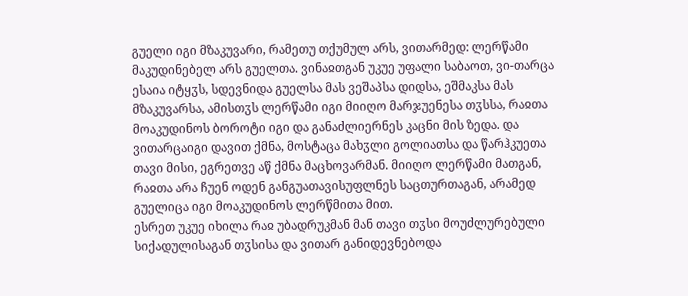გუელი იგი მზაკუვარი, რამეთუ თქუმულ არს, ვითარმედ: ლერწამი მაკუდინებელ არს გუელთა. ვინაჲთგან უკუე უფალი საბაოთ, ვი-თარცა ესაია იტყჳს, სდევნიდა გუელსა მას ვეშაპსა დიდსა, ეშმაკსა მას მზაკუვარსა, ამისთჳს ლერწამი იგი მიიღო მარჯუენესა თჳსსა, რაჲთა მოაკუდინოს ბოროტი იგი და განაძლიერნეს კაცნი მის ზედა. და ვითარცაიგი დავით ქმნა, მოსტაცა მახჳლი გოლიათსა და წარჰკუეთა თავი მისი, ეგრეთვე აწ ქმნა მაცხოვარმან. მიიღო ლერწამი მათგან, რაჲთა არა ჩუენ ოდენ განგუათავისუფლნეს საცთურთაგან, არამედ გუელიცა იგი მოაკუდინოს ლერწმითა მით.
ესრეთ უკუე იხილა რაჲ უბადრუკმან მან თავი თჳსი მოუძლურებული სიქადულისაგან თჳსისა და ვითარ განიდევნებოდა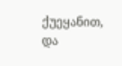ქუეყანით, და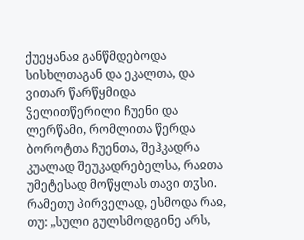ქუეყანაჲ განწმდებოდა სისხლთაგან და ეკალთა, და ვითარ წარწყმიდა ჴელითწერილი ჩუენი და ლერწამი, რომლითა წერდა ბოროტთა ჩუენთა, შეჰკადრა კუალად შეუკადრებელსა, რაჲთა უმეტესად მოწყლას თავი თჳსი. რამეთუ პირველად, ესმოდა რაჲ, თუ: „სული გულსმოდგინე არს,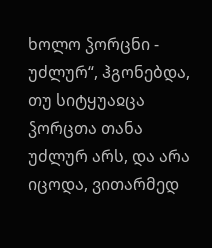ხოლო ჴორცნი - უძლურ“, ჰგონებდა, თუ სიტყუაჲცა ჴორცთა თანა უძლურ არს, და არა იცოდა, ვითარმედ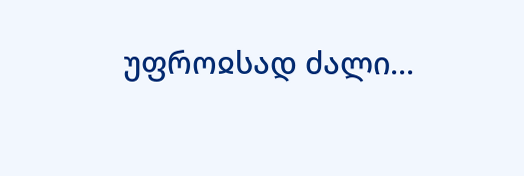უფროჲსად ძალი...